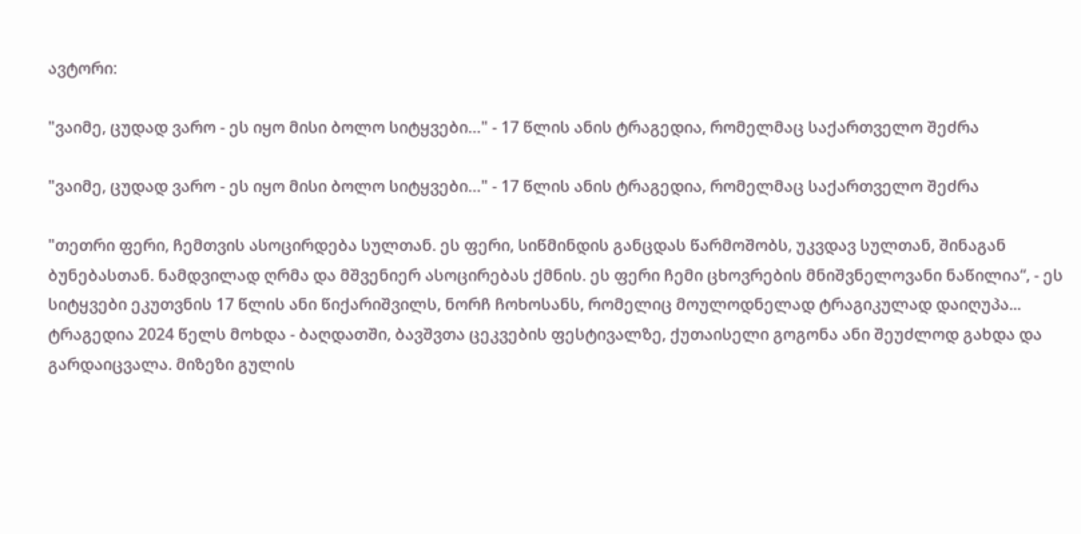ავტორი:

"ვაიმე, ცუდად ვარო - ეს იყო მისი ბოლო სიტყვები…" - 17 წლის ანის ტრაგედია, რომელმაც საქართველო შეძრა

"ვაიმე, ცუდად ვარო - ეს იყო მისი ბოლო სიტყვები…" - 17 წლის ანის ტრაგედია, რომელმაც საქართველო შეძრა

"თეთრი ფერი, ჩემთვის ასოცირდება სულთან. ეს ფერი, სიწმინდის განცდას წარმოშობს, უკვდავ სულთან, შინაგან ბუნებასთან. ნამდვილად ღრმა და მშვენიერ ასოცირებას ქმნის. ეს ფერი ჩემი ცხოვრების მნიშვნელოვანი ნაწილია“, - ეს სიტყვები ეკუთვნის 17 წლის ანი წიქარიშვილს, ნორჩ ჩოხოსანს, რომელიც მოულოდნელად ტრაგიკულად დაიღუპა... ტრაგედია 2024 წელს მოხდა - ბაღდათში, ბავშვთა ცეკვების ფესტივალზე, ქუთაისელი გოგონა ანი შეუძლოდ გახდა და გარდაიცვალა. მიზეზი გულის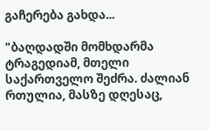გაჩერება გახდა...

"ბაღდადში მომხდარმა ტრაგედიამ, მთელი საქართველო შეძრა. ძალიან რთულია, მასზე დღესაც,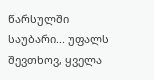წარსულში საუბარი... უფალს შევთხოვ, ყველა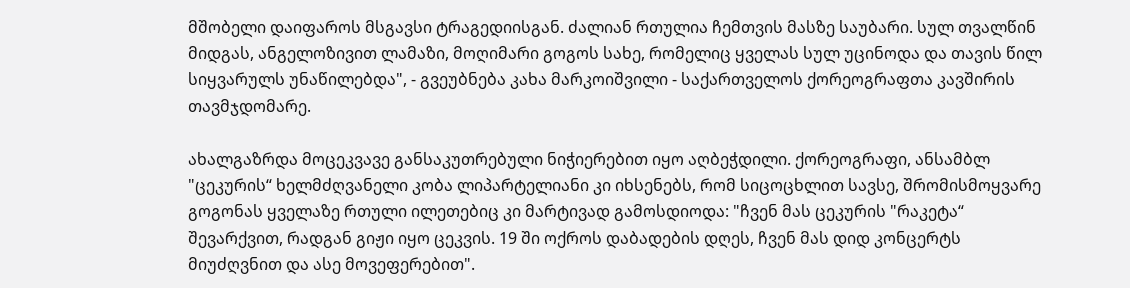მშობელი დაიფაროს მსგავსი ტრაგედიისგან. ძალიან რთულია ჩემთვის მასზე საუბარი. სულ თვალწინ მიდგას, ანგელოზივით ლამაზი, მოღიმარი გოგოს სახე, რომელიც ყველას სულ უცინოდა და თავის წილ სიყვარულს უნაწილებდა", - გვეუბნება კახა მარკოიშვილი - საქართველოს ქორეოგრაფთა კავშირის თავმჯდომარე.

ახალგაზრდა მოცეკვავე განსაკუთრებული ნიჭიერებით იყო აღბეჭდილი. ქორეოგრაფი, ანსამბლ "ცეკურის“ ხელმძღვანელი კობა ლიპარტელიანი კი იხსენებს, რომ სიცოცხლით სავსე, შრომისმოყვარე გოგონას ყველაზე რთული ილეთებიც კი მარტივად გამოსდიოდა: "ჩვენ მას ცეკურის "რაკეტა“ შევარქვით, რადგან გიჟი იყო ცეკვის. 19 ში ოქროს დაბადების დღეს, ჩვენ მას დიდ კონცერტს მიუძღვნით და ასე მოვეფერებით".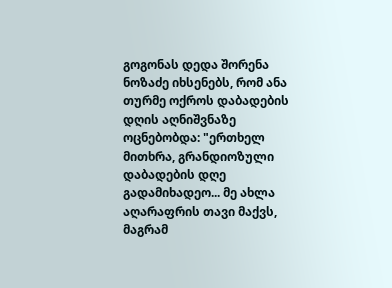გოგონას დედა შორენა ნოზაძე იხსენებს, რომ ანა თურმე ოქროს დაბადების დღის აღნიშვნაზე ოცნებობდა: "ერთხელ მითხრა, გრანდიოზული დაბადების დღე გადამიხადეო... მე ახლა აღარაფრის თავი მაქვს, მაგრამ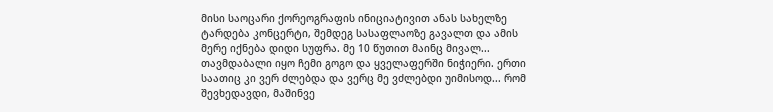მისი საოცარი ქორეოგრაფის ინიციატივით ანას სახელზე ტარდება კონცერტი, შემდეგ სასაფლაოზე გავალთ და ამის მერე იქნება დიდი სუფრა. მე 10 წუთით მაინც მივალ... თავმდაბალი იყო ჩემი გოგო და ყველაფერში ნიჭიერი. ერთი საათიც კი ვერ ძლებდა და ვერც მე ვძლებდი უიმისოდ... რომ შევხედავდი, მაშინვე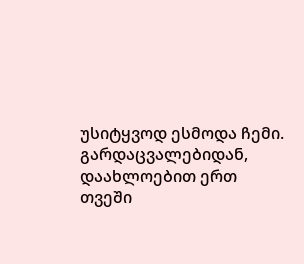უსიტყვოდ ესმოდა ჩემი. გარდაცვალებიდან, დაახლოებით ერთ თვეში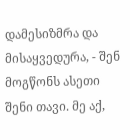დამესიზმრა და მისაყვედურა, - შენ მოგწონს ასეთი შენი თავი. მე აქ,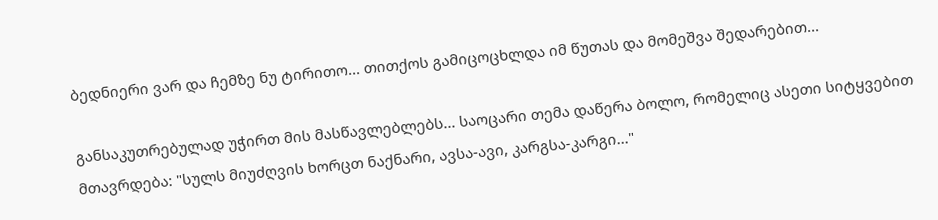ბედნიერი ვარ და ჩემზე ნუ ტირითო... თითქოს გამიცოცხლდა იმ წუთას და მომეშვა შედარებით...

განსაკუთრებულად უჭირთ მის მასწავლებლებს... საოცარი თემა დაწერა ბოლო, რომელიც ასეთი სიტყვებით მთავრდება: "სულს მიუძღვის ხორცთ ნაქნარი, ავსა-ავი, კარგსა-კარგი..."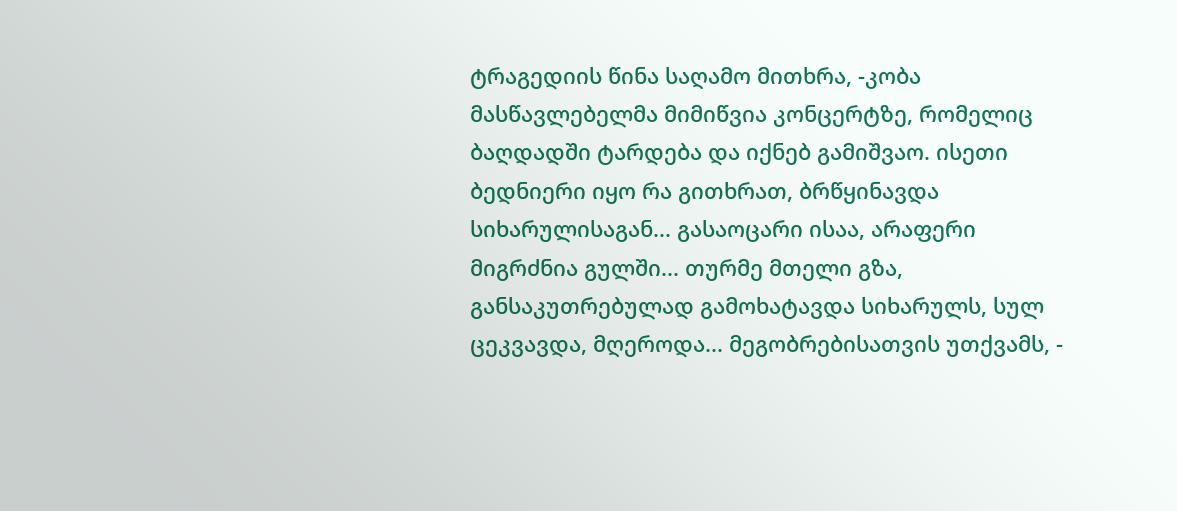ტრაგედიის წინა საღამო მითხრა, -კობა მასწავლებელმა მიმიწვია კონცერტზე, რომელიც ბაღდადში ტარდება და იქნებ გამიშვაო. ისეთი ბედნიერი იყო რა გითხრათ, ბრწყინავდა სიხარულისაგან... გასაოცარი ისაა, არაფერი მიგრძნია გულში... თურმე მთელი გზა, განსაკუთრებულად გამოხატავდა სიხარულს, სულ ცეკვავდა, მღეროდა... მეგობრებისათვის უთქვამს, -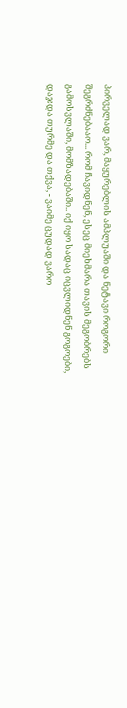პირველად ვარ, მაყურებლის ამპლუაში და ნეტავი როგორი შეგრძნებააო... რომ ჩავიდნენ, ესეც მიეხმარა თავის მეგობრებს გამოსვლაში, მომზადებაში.. იქ იყო სადაც იცვლიდნენ გოგოები, დაჯდა თურმე და თქვა, - ვაიმე ცუდად ვარო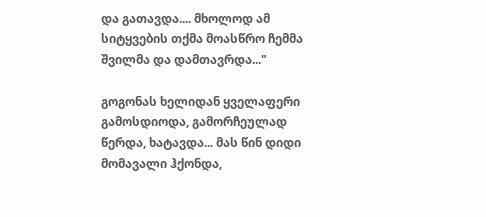და გათავდა.... მხოლოდ ამ სიტყვების თქმა მოასწრო ჩემმა შვილმა და დამთავრდა..."

გოგონას ხელიდან ყველაფერი გამოსდიოდა, გამორჩეულად წერდა, ხატავდა... მას წინ დიდი მომავალი ჰქონდა,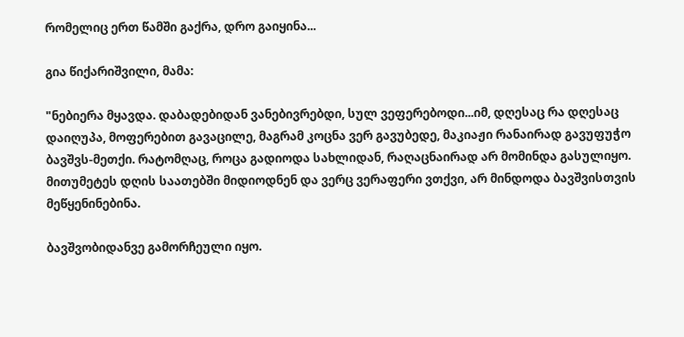რომელიც ერთ წამში გაქრა, დრო გაიყინა...

გია წიქარიშვილი, მამა:

"ნებიერა მყავდა. დაბადებიდან ვანებივრებდი, სულ ვეფერებოდი...იმ, დღესაც რა დღესაც დაიღუპა, მოფერებით გავაცილე, მაგრამ კოცნა ვერ გავუბედე, მაკიაჟი რანაირად გავუფუჭო ბავშვს-მეთქი. რატომღაც, როცა გადიოდა სახლიდან, რაღაცნაირად არ მომინდა გასულიყო. მითუმეტეს დღის საათებში მიდიოდნენ და ვერც ვერაფერი ვთქვი, არ მინდოდა ბავშვისთვის მეწყენინებინა.

ბავშვობიდანვე გამორჩეული იყო.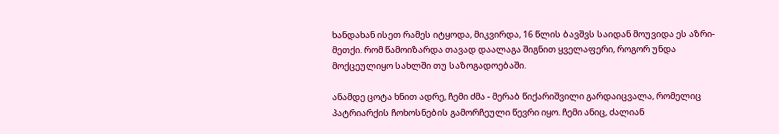ხანდახან ისეთ რამეს იტყოდა, მიკვირდა, 16 წლის ბავშვს საიდან მოუვიდა ეს აზრი-მეთქი. რომ წამოიზარდა თავად დაალაგა შიგნით ყველაფერი, როგორ უნდა მოქცეულიყო სახლში თუ საზოგადოებაში.

ანამდე ცოტა ხნით ადრე, ჩემი ძმა - მერაბ წიქარიშვილი გარდაიცვალა, რომელიც პატრიარქის ჩოხოსნების გამორჩეული წევრი იყო. ჩემი ანიც, ძალიან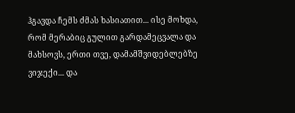ჰგავდა ჩემს ძმას ხასიათით... ისე მოხდა, რომ მერაბიც გულით გარდამეცვალა და მახსოვს, ერთი თვე, დამამშვიდებლებზე ვიჯექი... და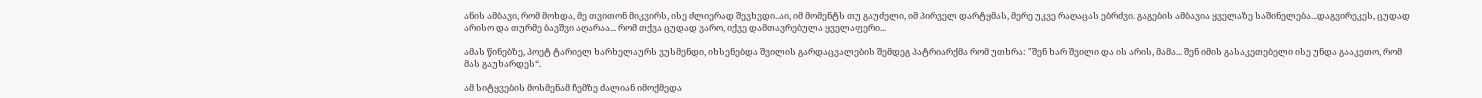ანის ამბავი, რომ მოხდა, მე თვითონ მიკვირს, ისე ძლიერად შევხვდი..აი, იმ მომენტს თუ გაუძელი, იმ პირველ დარტყმას, მერე უკვე რაღაცას ებრძვი. გაგების ამბავია ყველაზე საშინელება...დაგვირეკეს, ცუდად არისო და თურმე ბავშვი აღარაა... რომ თქვა ცუდად ვარო, იქვე დამთავრებულა ყველაფერი...

ამას წინებზე, პოეტ ტარიელ ხარხელაურს ვუსმენდი, იხსენებდა შვილის გარდაცვალების შემდეგ პატრიარქმა რომ უთხრა: "შენ ხარ შვილი და ის არის, მამა... შენ იმის გასაკეთებელი ისე უნდა გააკეთო, რომ მას გაუხარდეს“.

ამ სიტყვების მოსმენამ ჩემზე ძალიან იმოქმედა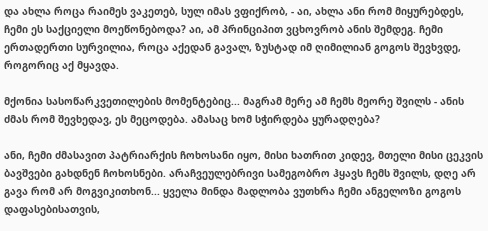და ახლა როცა რაიმეს ვაკეთებ, სულ იმას ვფიქრობ, - აი, ახლა ანი რომ მიყურებდეს, ჩემი ეს საქციელი მოეწონებოდა? აი, ამ პრინციპით ვცხოვრობ ანის შემდეგ. ჩემი ერთადერთი სურვილია, როცა აქედან გავალ, ზუსტად იმ ღიმილიან გოგოს შევხვდე, როგორიც აქ მყავდა.

მქონია სასოწარკვეთილების მომენტებიც... მაგრამ მერე ამ ჩემს მეორე შვილს - ანის ძმას რომ შევხედავ, ეს მეცოდება. ამასაც ხომ სჭირდება ყურადღება?

ანი, ჩემი ძმასავით პატრიარქის ჩოხოსანი იყო, მისი ხათრით კიდევ, მთელი მისი ცეკვის ბავშვები გახდნენ ჩოხოსნები. არაჩვეულებრივი სამეგობრო ჰყავს ჩემს შვილს, დღე არ გავა რომ არ მოგვიკითხონ... ყველა მინდა მადლობა ვუთხრა ჩემი ანგელოზი გოგოს დაფასებისათვის,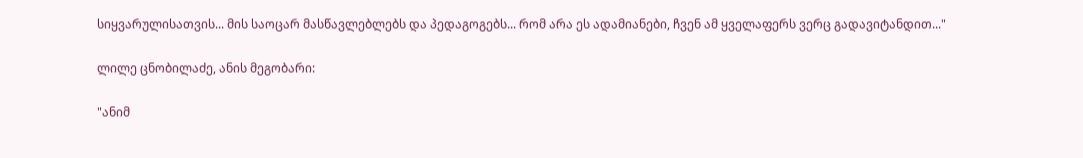სიყვარულისათვის... მის საოცარ მასწავლებლებს და პედაგოგებს... რომ არა ეს ადამიანები, ჩვენ ამ ყველაფერს ვერც გადავიტანდით..."

ლილე ცნობილაძე, ანის მეგობარი:

"ანიმ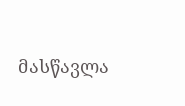მასწავლა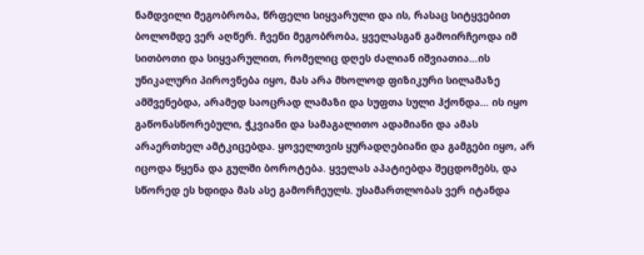ნამდვილი მეგობრობა, წრფელი სიყვარული და ის, რასაც სიტყვებით ბოლომდე ვერ აღწერ. ჩვენი მეგობრობა, ყველასგან გამოირჩეოდა იმ სითბოთი და სიყვარულით, რომელიც დღეს ძალიან იშვიათია…ის უნიკალური პიროვნება იყო, მას არა მხოლოდ ფიზიკური სილამაზე ამშვენებდა, არამედ საოცრად ლამაზი და სუფთა სული ჰქონდა… ის იყო გაწონასწორებული, ჭკვიანი და სამაგალითო ადამიანი და ამას არაერთხელ ამტკიცებდა. ყოველთვის ყურადღებიანი და გამგები იყო, არ იცოდა წყენა და გულში ბოროტება. ყველას აპატიებდა შეცდომებს, და სწორედ ეს ხდიდა მას ასე გამორჩეულს. უსამართლობას ვერ იტანდა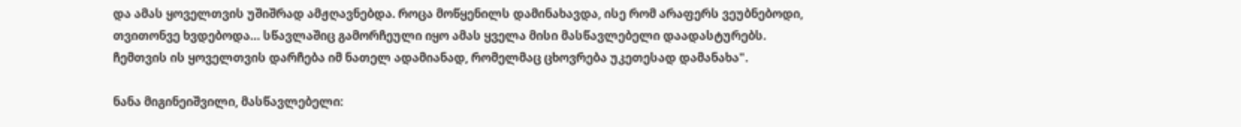და ამას ყოველთვის უშიშრად ამჟღავნებდა. როცა მოწყენილს დამინახავდა, ისე რომ არაფერს ვეუბნებოდი, თვითონვე ხვდებოდა… სწავლაშიც გამორჩეული იყო ამას ყველა მისი მასწავლებელი დაადასტურებს. ჩემთვის ის ყოველთვის დარჩება იმ ნათელ ადამიანად, რომელმაც ცხოვრება უკეთესად დამანახა".

ნანა მიგინეიშვილი, მასწავლებელი: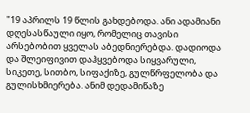"19 აპრილს 19 წლის გახდებოდა. ანი ადამიანი დღესასწაული იყო, რომელიც თავისი არსებობით ყველას აბედნიერებდა. დადიოდა და შლეიფივით დაჰყვებოდა სიყვარული, სიკეთე, სითბო, სიფაქიზე, გულწრფელობა და გულისხმიერება. ანიმ დედამიწაზე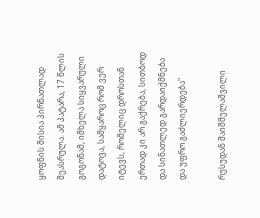ყოფნის მისია პირნათლად შეასრულა. ამ პატარა, 17 წლის გოგონამ, იმხელა სიყვარული დატოვა, სამყაროც რომ ვერ იტევს, რომელიც დროსთან ერთად კი არ გაქრება, სითბოდ და სინათლედ გარდაიქმნება და უფრო გაძლიერდება"

რუსუდან შაიშმელაშვილი